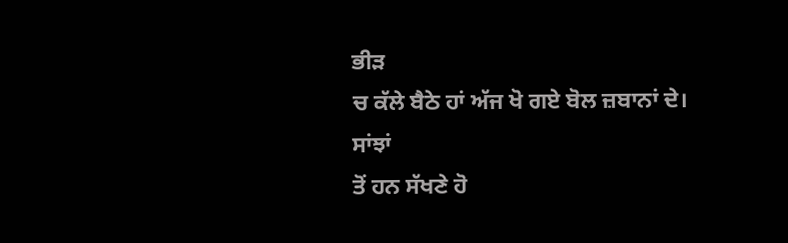ਭੀੜ
ਚ ਕੱਲੇ ਬੈਠੇ ਹਾਂ ਅੱਜ ਖੋ ਗਏ ਬੋਲ ਜ਼ਬਾਨਾਂ ਦੇ।
ਸਾਂਝਾਂ
ਤੋਂ ਹਨ ਸੱਖਣੇ ਹੋ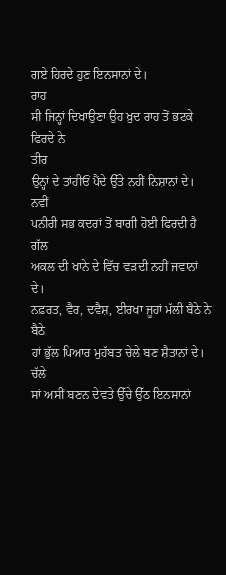ਗਏ ਹਿਰਦੇ ਹੁਣ ਇਨਸਾਨਾਂ ਦੇ।
ਰਾਹ
ਸੀ ਜਿਨ੍ਹਾਂ ਦਿਖਾਉਣਾ ਉਹ ਖ਼ੁਦ ਰਾਹ ਤੋਂ ਭਟਕੇ ਫਿਰਦੇ ਨੇ
ਤੀਰ
ਉਨ੍ਹਾਂ ਦੇ ਤਾਂਹੀਓਂ ਪੈਂਦੇ ਉੱਤੇ ਨਹੀਂ ਨਿਸ਼ਾਨਾਂ ਦੇ।
ਨਵੀਂ
ਪਨੀਰੀ ਸਭ ਕਦਰਾਂ ਤੋਂ ਬਾਗੀ ਹੋਈ ਫਿਰਦੀ ਹੈ
ਗੱਲ
ਅਕਲ ਦੀ ਖਾਨੇ ਦੇ ਵਿੱਚ ਵੜਦੀ ਨਹੀਂ ਜਵਾਨਾਂ ਦੇ।
ਨਫ਼ਰਤ, ਵੈਰ, ਦਵੈਸ਼, ਈਰਖਾ ਜੂਹਾਂ ਮੱਲੀ ਬੈਠੇ ਨੇ
ਬੈਠੇ
ਹਾਂ ਭੁੱਲ ਪਿਆਰ ਮੁਹੱਬਤ ਚੇਲੇ ਬਣ ਸ਼ੈਤਾਨਾਂ ਦੇ।
ਚੱਲੇ
ਸਾਂ ਅਸੀਂ ਬਣਨ ਦੇਵਤੇ ਉੱਚੇ ਉੱਠ ਇਨਸਾਨਾਂ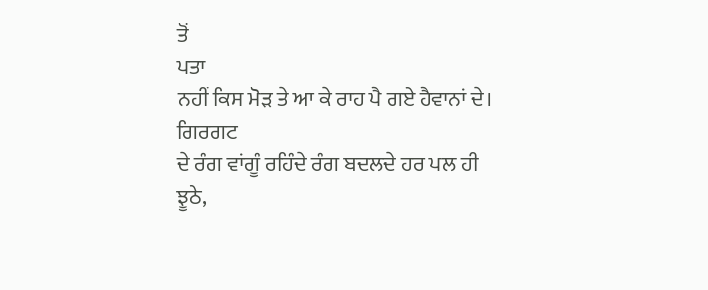ਤੋਂ
ਪਤਾ
ਨਹੀਂ ਕਿਸ ਮੋੜ ਤੇ ਆ ਕੇ ਰਾਹ ਪੈ ਗਏ ਹੈਵਾਨਾਂ ਦੇ।
ਗਿਰਗਟ
ਦੇ ਰੰਗ ਵਾਂਗੂੰ ਰਹਿੰਦੇ ਰੰਗ ਬਦਲਦੇ ਹਰ ਪਲ ਹੀ
ਝੂਠੇ,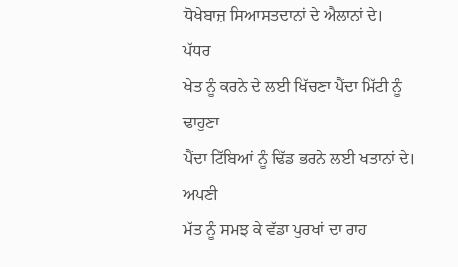ਧੋਖੇਬਾਜ਼ ਸਿਆਸਤਦਾਨਾਂ ਦੇ ਐਲਾਨਾਂ ਦੇ।
ਪੱਧਰ
ਖੇਤ ਨੂੰ ਕਰਨੇ ਦੇ ਲਈ ਖਿੱਚਣਾ ਪੈਂਦਾ ਮਿੱਟੀ ਨੂੰ
ਢਾਹੁਣਾ
ਪੈਂਦਾ ਟਿੱਬਿਆਂ ਨੂੰ ਢਿੱਡ ਭਰਨੇ ਲਈ ਖਤਾਨਾਂ ਦੇ।
ਅਪਣੀ
ਮੱਤ ਨੂੰ ਸਮਝ ਕੇ ਵੱਡਾ ਪੁਰਖਾਂ ਦਾ ਰਾਹ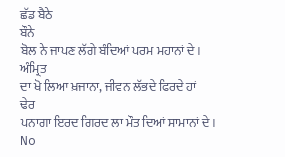ਛੱਡ ਬੈਠੇ
ਬੌਨੇ
ਬੋਲ ਨੇ ਜਾਪਣ ਲੱਗੇ ਬੰਦਿਆਂ ਪਰਮ ਮਹਾਨਾਂ ਦੇ।
ਅੰਮ੍ਰਿਤ
ਦਾ ਖੋ ਲਿਆ ਖ਼ਜਾਨਾ, ਜੀਵਨ ਲੱਭਦੇ ਫਿਰਦੇ ਹਾਂ
ਢੇਰ
ਪਨਾਗਾ ਇਰਦ ਗਿਰਦ ਲਾ ਮੌਤ ਦਿਆਂ ਸਾਮਾਨਾਂ ਦੇ।
No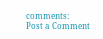comments:
Post a Comment